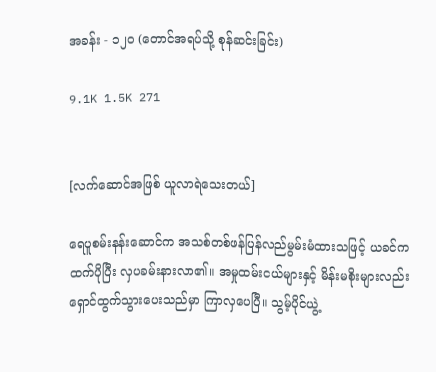အခန်း - ၁၂၀ (တောင်အရပ်သို့ စုန်ဆင်းခြင်း)

9.1K 1.5K 271


[လက်ဆောင်အဖြစ် ယူလာရဲသေးတယ်]

ရေပူစမ်းနန်းဆောင်က အသစ်တစ်ဖန်ပြန်လည်မွမ်းမံထားသဖြင့် ယခင်ကထက်ပိုပြီး လှပခမ်းနားလာ၏။ အမှုထမ်းငယ်များနှင့် မိန်းမစိုးများလည်း ရှောင်ထွက်သွားပေးသည်မှာ ကြာလှပေပြီ။ သွမ့်ပိုင်ယွဲ့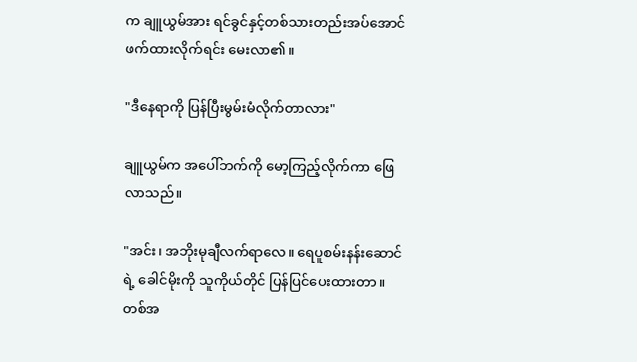က ချူယွမ်အား ရင်ခွင်နှင့်တစ်သားတည်းအပ်အောင် ဖက်ထားလိုက်ရင်း မေးလာ၏။

"ဒီနေရာကို ပြန်ပြီးမွမ်းမံလိုက်တာလား"

ချူယွမ်က အပေါ်ဘက်ကို မော့ကြည့်လိုက်ကာ ဖြေလာသည်။

"အင်း၊ အဘိုးမုချီလက်ရာလေ။ ရေပူစမ်းနန်းဆောင်ရဲ့ ခေါင်မိုးကို သူကိုယ်တိုင် ပြန်ပြင်ပေးထားတာ။ တစ်အ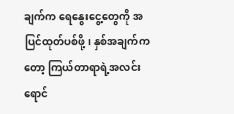ချက်က ရေနွေးငွေ့တွေကို အပြင်ထုတ်ပစ်ဖို့၊ နှစ်အချက်ကတော့ ကြယ်တာရာရဲ့အလင်းရောင်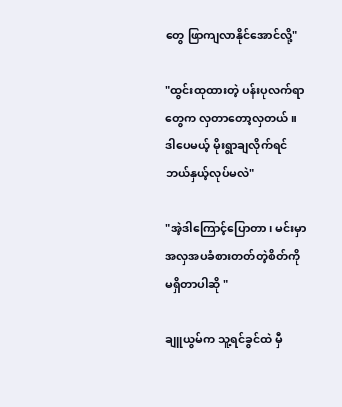တွေ ဖြာကျလာနိုင်အောင်လို့"

"ထွင်းထုထားတဲ့ ပန်းပုလက်ရာတွေက လှတာတော့လှတယ်။ ဒါပေမယ့် မိုးရွာချလိုက်ရင် ဘယ်နှယ့်လုပ်မလဲ"

"အဲ့ဒါကြောင့်ပြောတာ၊ မင်းမှာ အလှအပခံစားတတ်တဲ့စိတ်ကို မရှိတာပါဆို "

ချူယွမ်က သူ့ရင်ခွင်ထဲ မှီ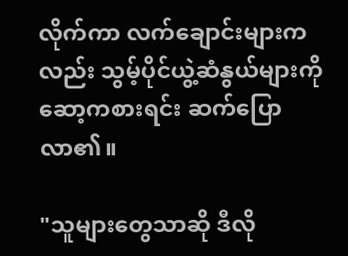လိုက်ကာ လက်ချောင်းများကလည်း သွမ့်ပိုင်ယွဲ့ဆံနွယ်များကို ဆော့ကစားရင်း ဆက်ပြောလာ၏။

"သူများတွေသာဆို ဒီလို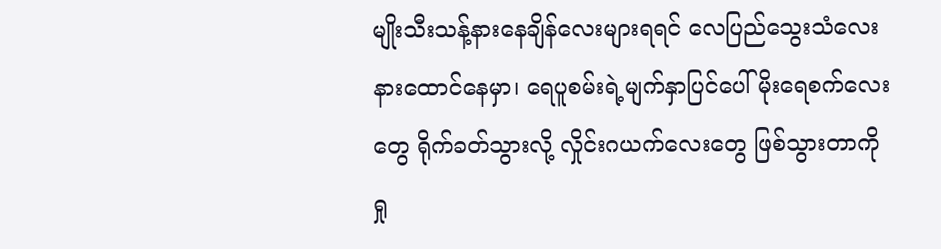မျိုးသီးသန့်နားနေချိန်လေးများရရင် လေပြည်သွေးသံလေး နားထောင်နေမှာ၊ ရေပူစမ်းရဲ့မျက်နှာပြင်ပေါ် မိုးရေစက်လေးတွေ ရိုက်ခတ်သွားလို့ လှိုင်းဂယက်လေးတွေ ဖြစ်သွားတာကို ရှု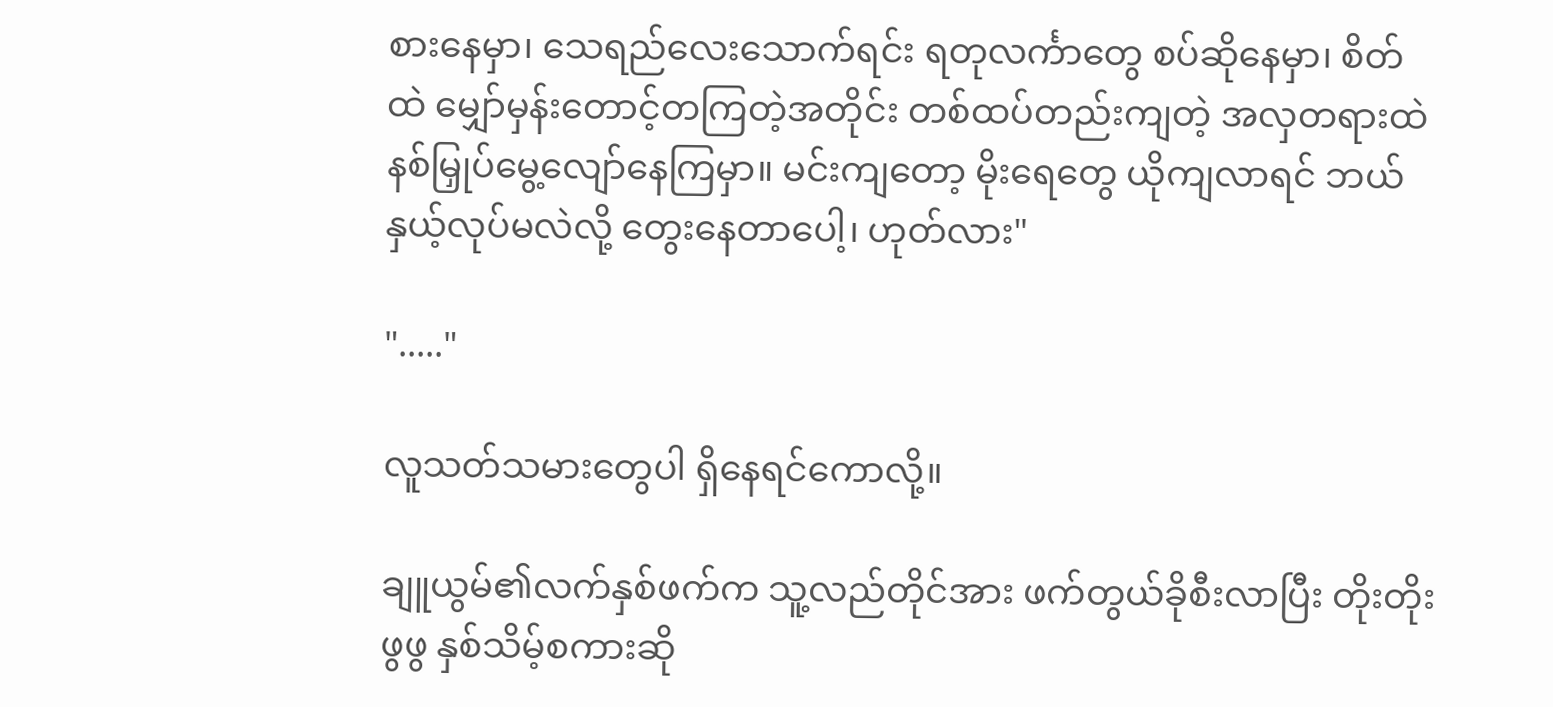စားနေမှာ၊ သေရည်လေးသောက်ရင်း ရတုလင်္ကာတွေ စပ်ဆိုနေမှာ၊ စိတ်ထဲ မျှော်မှန်းတောင့်တကြတဲ့အတိုင်း တစ်ထပ်တည်းကျတဲ့ အလှတရားထဲ နစ်မြှုပ်မွေ့လျော်နေကြမှာ။ မင်းကျတော့ မိုးရေတွေ ယိုကျလာရင် ဘယ်နှယ့်လုပ်မလဲလို့ တွေးနေတာပေါ့၊ ဟုတ်လား"

"....."

လူသတ်သမားတွေပါ ရှိနေရင်ကောလို့။

ချူယွမ်၏လက်နှစ်ဖက်က သူ့လည်တိုင်အား ဖက်တွယ်ခိုစီးလာပြီး တိုးတိုးဖွဖွ နှစ်သိမ့်စကားဆို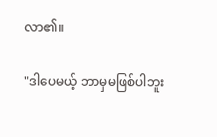လာ၏။

"ဒါပေမယ့် ဘာမှမဖြစ်ပါဘူး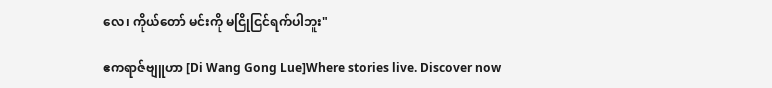လေ၊ ကိုယ်တော် မင်းကို မငြိုငြင်ရက်ပါဘူး"

ဧကရာဇ်ဗျူဟာ [Di Wang Gong Lue]Where stories live. Discover now